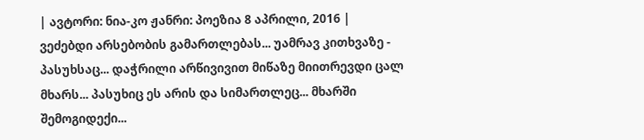| ავტორი: ნია-კო ჟანრი: პოეზია 8 აპრილი, 2016 |
ვეძებდი არსებობის გამართლებას... უამრავ კითხვაზე - პასუხსაც... დაჭრილი არწივივით მიწაზე მიითრევდი ცალ მხარს... პასუხიც ეს არის და სიმართლეც... მხარში შემოგიდექი...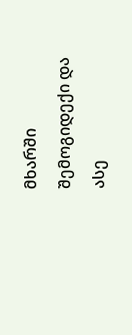მხარში შემოგიდექი და ასე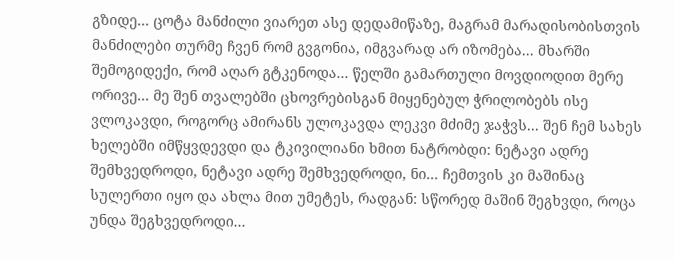გზიდე... ცოტა მანძილი ვიარეთ ასე დედამიწაზე, მაგრამ მარადისობისთვის მანძილები თურმე ჩვენ რომ გვგონია, იმგვარად არ იზომება... მხარში შემოგიდექი, რომ აღარ გტკენოდა... წელში გამართული მოვდიოდით მერე ორივე... მე შენ თვალებში ცხოვრებისგან მიყენებულ ჭრილობებს ისე ვლოკავდი, როგორც ამირანს ულოკავდა ლეკვი მძიმე ჯაჭვს... შენ ჩემ სახეს ხელებში იმწყვდევდი და ტკივილიანი ხმით ნატრობდი: ნეტავი ადრე შემხვედროდი, ნეტავი ადრე შემხვედროდი, ნი... ჩემთვის კი მაშინაც სულერთი იყო და ახლა მით უმეტეს, რადგან: სწორედ მაშინ შეგხვდი, როცა უნდა შეგხვედროდი...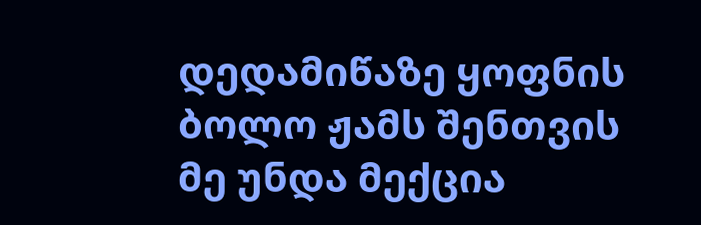დედამიწაზე ყოფნის ბოლო ჟამს შენთვის მე უნდა მექცია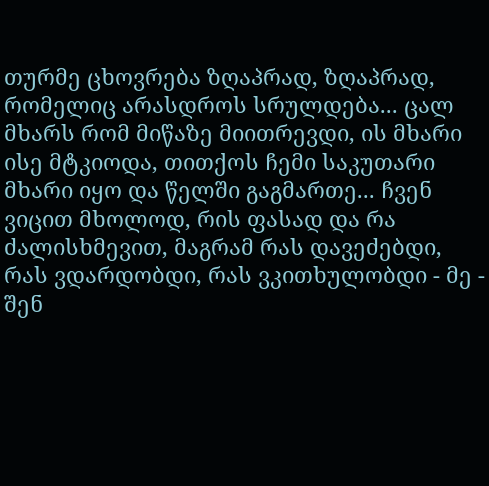თურმე ცხოვრება ზღაპრად, ზღაპრად, რომელიც არასდროს სრულდება... ცალ მხარს რომ მიწაზე მიითრევდი, ის მხარი ისე მტკიოდა, თითქოს ჩემი საკუთარი მხარი იყო და წელში გაგმართე... ჩვენ ვიცით მხოლოდ, რის ფასად და რა ძალისხმევით, მაგრამ რას დავეძებდი, რას ვდარდობდი, რას ვკითხულობდი - მე - შენ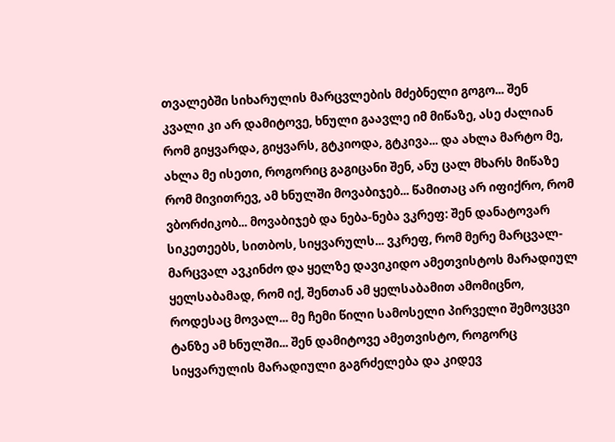თვალებში სიხარულის მარცვლების მძებნელი გოგო... შენ კვალი კი არ დამიტოვე, ხნული გაავლე იმ მიწაზე, ასე ძალიან რომ გიყვარდა, გიყვარს, გტკიოდა, გტკივა... და ახლა მარტო მე, ახლა მე ისეთი, როგორიც გაგიცანი შენ, ანუ ცალ მხარს მიწაზე რომ მივითრევ, ამ ხნულში მოვაბიჯებ... წამითაც არ იფიქრო, რომ ვბორძიკობ... მოვაბიჯებ და ნება-ნება ვკრეფ: შენ დანატოვარ სიკეთეებს, სითბოს, სიყვარულს... ვკრეფ, რომ მერე მარცვალ-მარცვალ ავკინძო და ყელზე დავიკიდო ამეთვისტოს მარადიულ ყელსაბამად, რომ იქ, შენთან ამ ყელსაბამით ამომიცნო, როდესაც მოვალ... მე ჩემი წილი სამოსელი პირველი შემოვცვი ტანზე ამ ხნულში... შენ დამიტოვე ამეთვისტო, როგორც სიყვარულის მარადიული გაგრძელება და კიდევ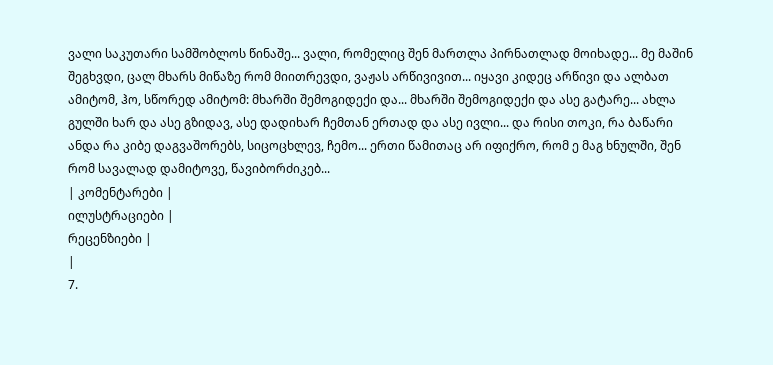ვალი საკუთარი სამშობლოს წინაშე... ვალი, რომელიც შენ მართლა პირნათლად მოიხადე... მე მაშინ შეგხვდი, ცალ მხარს მიწაზე რომ მიითრევდი, ვაჟას არწივივით... იყავი კიდეც არწივი და ალბათ ამიტომ, ჰო, სწორედ ამიტომ: მხარში შემოგიდექი და... მხარში შემოგიდექი და ასე გატარე... ახლა გულში ხარ და ასე გზიდავ, ასე დადიხარ ჩემთან ერთად და ასე ივლი... და რისი თოკი, რა ბაწარი ანდა რა კიბე დაგვაშორებს, სიცოცხლევ, ჩემო... ერთი წამითაც არ იფიქრო, რომ ე მაგ ხნულში, შენ რომ სავალად დამიტოვე, წავიბორძიკებ...
| კომენტარები |
ილუსტრაციები |
რეცენზიები |
|
7.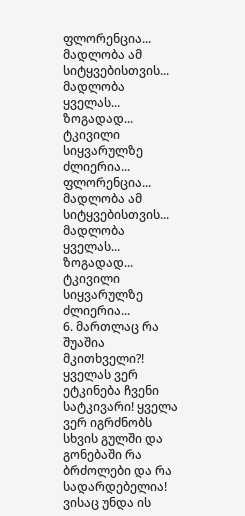ფლორენცია... მადლობა ამ სიტყვებისთვის... მადლობა ყველას... ზოგადად... ტკივილი სიყვარულზე ძლიერია... ფლორენცია... მადლობა ამ სიტყვებისთვის... მადლობა ყველას... ზოგადად... ტკივილი სიყვარულზე ძლიერია...
6. მართლაც რა შუაშია მკითხველი?! ყველას ვერ ეტკინება ჩვენი სატკივარი! ყველა ვერ იგრძნობს სხვის გულში და გონებაში რა ბრძოლები და რა სადარდებელია! ვისაც უნდა ის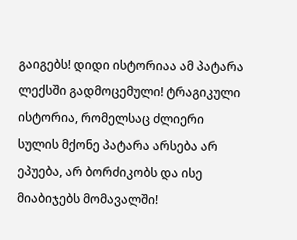გაიგებს! დიდი ისტორიაა ამ პატარა ლექსში გადმოცემული! ტრაგიკული ისტორია, რომელსაც ძლიერი სულის მქონე პატარა არსება არ ეპუება, არ ბორძიკობს და ისე მიაბიჯებს მომავალში!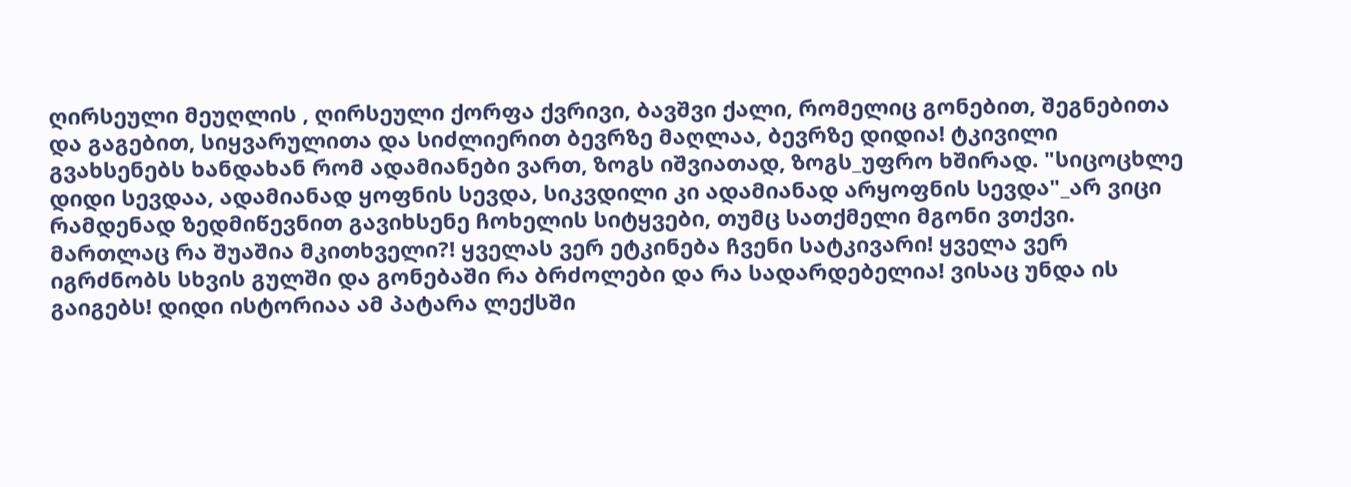ღირსეული მეუღლის , ღირსეული ქორფა ქვრივი, ბავშვი ქალი, რომელიც გონებით, შეგნებითა და გაგებით, სიყვარულითა და სიძლიერით ბევრზე მაღლაა, ბევრზე დიდია! ტკივილი გვახსენებს ხანდახან რომ ადამიანები ვართ, ზოგს იშვიათად, ზოგს_უფრო ხშირად. "სიცოცხლე დიდი სევდაა, ადამიანად ყოფნის სევდა, სიკვდილი კი ადამიანად არყოფნის სევდა"_არ ვიცი რამდენად ზედმიწევნით გავიხსენე ჩოხელის სიტყვები, თუმც სათქმელი მგონი ვთქვი. მართლაც რა შუაშია მკითხველი?! ყველას ვერ ეტკინება ჩვენი სატკივარი! ყველა ვერ იგრძნობს სხვის გულში და გონებაში რა ბრძოლები და რა სადარდებელია! ვისაც უნდა ის გაიგებს! დიდი ისტორიაა ამ პატარა ლექსში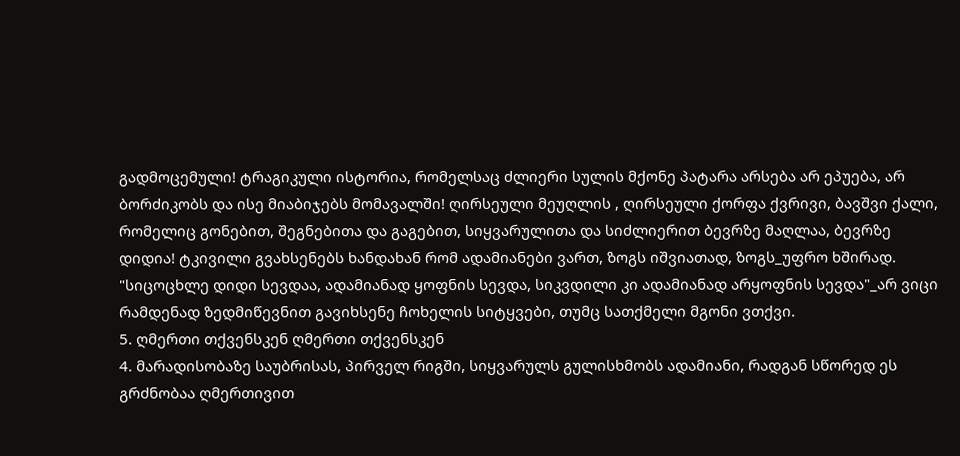გადმოცემული! ტრაგიკული ისტორია, რომელსაც ძლიერი სულის მქონე პატარა არსება არ ეპუება, არ ბორძიკობს და ისე მიაბიჯებს მომავალში! ღირსეული მეუღლის , ღირსეული ქორფა ქვრივი, ბავშვი ქალი, რომელიც გონებით, შეგნებითა და გაგებით, სიყვარულითა და სიძლიერით ბევრზე მაღლაა, ბევრზე დიდია! ტკივილი გვახსენებს ხანდახან რომ ადამიანები ვართ, ზოგს იშვიათად, ზოგს_უფრო ხშირად. "სიცოცხლე დიდი სევდაა, ადამიანად ყოფნის სევდა, სიკვდილი კი ადამიანად არყოფნის სევდა"_არ ვიცი რამდენად ზედმიწევნით გავიხსენე ჩოხელის სიტყვები, თუმც სათქმელი მგონი ვთქვი.
5. ღმერთი თქვენსკენ ღმერთი თქვენსკენ
4. მარადისობაზე საუბრისას, პირველ რიგში, სიყვარულს გულისხმობს ადამიანი, რადგან სწორედ ეს გრძნობაა ღმერთივით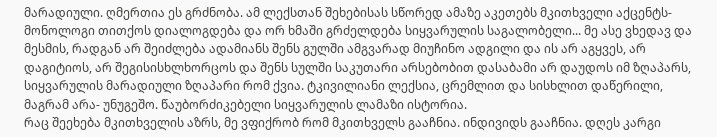მარადიული. ღმერთია ეს გრძნობა. ამ ლექსთან შეხებისას სწორედ ამაზე აკეთებს მკითხველი აქცენტს- მონოლოგი თითქოს დიალოგდება და ორ ხმაში გრძელდება სიყვარულის საგალობელი... მე ასე ვხედავ და მესმის, რადგან არ შეიძლება ადამიანს შენს გულში ამგვარად მიუჩინო ადგილი და ის არ აგყვეს, არ დაგიტიოს, არ შეგისისხლხორცოს და შენს სულში საკუთარი არსებობით დასაბამი არ დაუდოს იმ ზღაპარს, სიყვარულის მარადიული ზღაპარი რომ ქვია. ტკივილიანი ლექსია, ცრემლით და სისხლით დაწერილი, მაგრამ არა- უნუგეშო. წაუბორძიკებელი სიყვარულის ლამაზი ისტორია.
რაც შეეხება მკითხველის აზრს, მე ვფიქრობ რომ მკითხველს გააჩნია. ინდივიდს გააჩნია. დღეს კარგი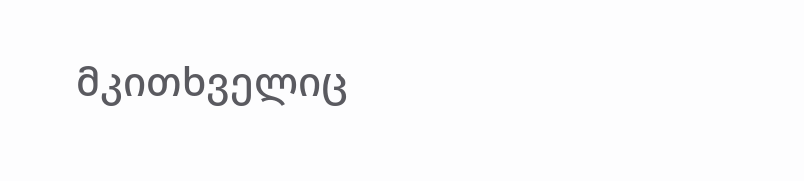მკითხველიც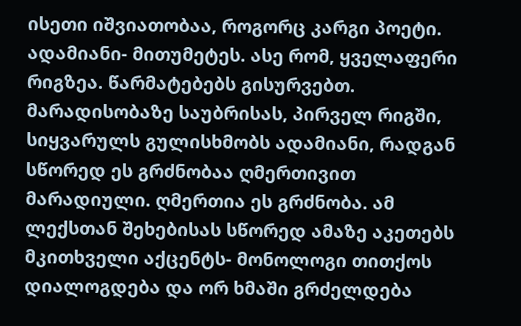ისეთი იშვიათობაა, როგორც კარგი პოეტი. ადამიანი- მითუმეტეს. ასე რომ, ყველაფერი რიგზეა. წარმატებებს გისურვებთ.
მარადისობაზე საუბრისას, პირველ რიგში, სიყვარულს გულისხმობს ადამიანი, რადგან სწორედ ეს გრძნობაა ღმერთივით მარადიული. ღმერთია ეს გრძნობა. ამ ლექსთან შეხებისას სწორედ ამაზე აკეთებს მკითხველი აქცენტს- მონოლოგი თითქოს დიალოგდება და ორ ხმაში გრძელდება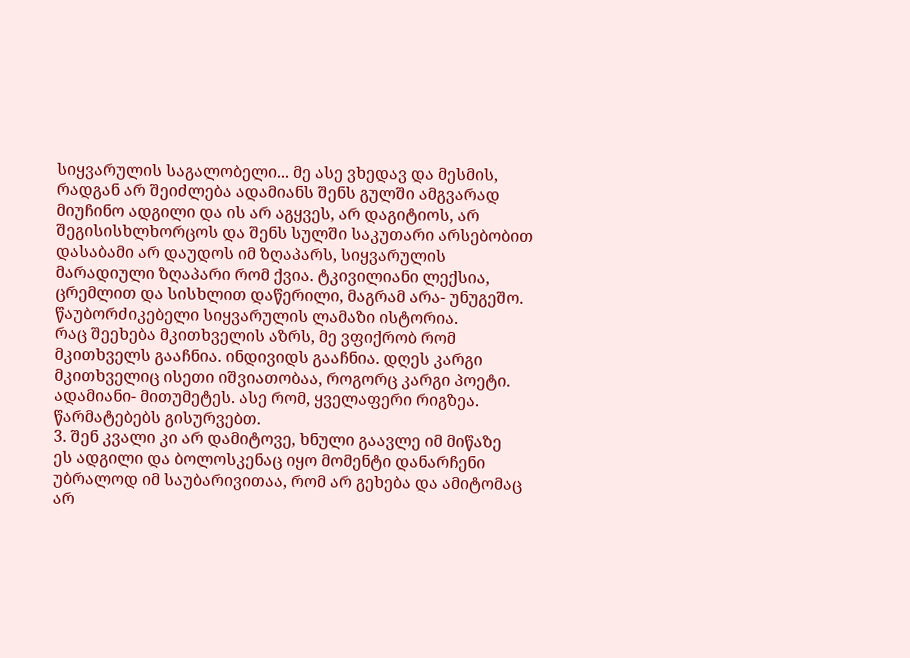სიყვარულის საგალობელი... მე ასე ვხედავ და მესმის, რადგან არ შეიძლება ადამიანს შენს გულში ამგვარად მიუჩინო ადგილი და ის არ აგყვეს, არ დაგიტიოს, არ შეგისისხლხორცოს და შენს სულში საკუთარი არსებობით დასაბამი არ დაუდოს იმ ზღაპარს, სიყვარულის მარადიული ზღაპარი რომ ქვია. ტკივილიანი ლექსია, ცრემლით და სისხლით დაწერილი, მაგრამ არა- უნუგეშო. წაუბორძიკებელი სიყვარულის ლამაზი ისტორია.
რაც შეეხება მკითხველის აზრს, მე ვფიქრობ რომ მკითხველს გააჩნია. ინდივიდს გააჩნია. დღეს კარგი მკითხველიც ისეთი იშვიათობაა, როგორც კარგი პოეტი. ადამიანი- მითუმეტეს. ასე რომ, ყველაფერი რიგზეა. წარმატებებს გისურვებთ.
3. შენ კვალი კი არ დამიტოვე, ხნული გაავლე იმ მიწაზე
ეს ადგილი და ბოლოსკენაც იყო მომენტი დანარჩენი უბრალოდ იმ საუბარივითაა, რომ არ გეხება და ამიტომაც არ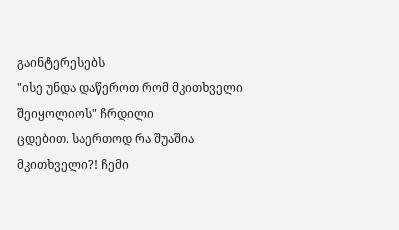გაინტერესებს
"ისე უნდა დაწეროთ რომ მკითხველი შეიყოლიოს" ჩრდილი
ცდებით. საერთოდ რა შუაშია მკითხველი?! ჩემი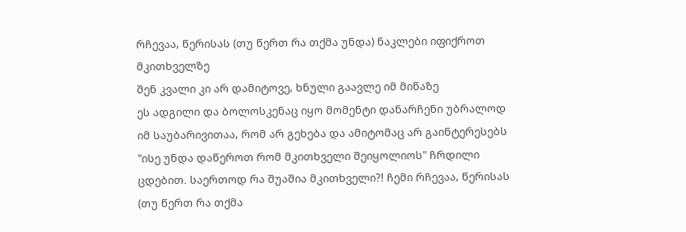რჩევაა, წერისას (თუ წერთ რა თქმა უნდა) ნაკლები იფიქროთ მკითხველზე
შენ კვალი კი არ დამიტოვე, ხნული გაავლე იმ მიწაზე
ეს ადგილი და ბოლოსკენაც იყო მომენტი დანარჩენი უბრალოდ იმ საუბარივითაა, რომ არ გეხება და ამიტომაც არ გაინტერესებს
"ისე უნდა დაწეროთ რომ მკითხველი შეიყოლიოს" ჩრდილი
ცდებით. საერთოდ რა შუაშია მკითხველი?! ჩემი რჩევაა, წერისას (თუ წერთ რა თქმა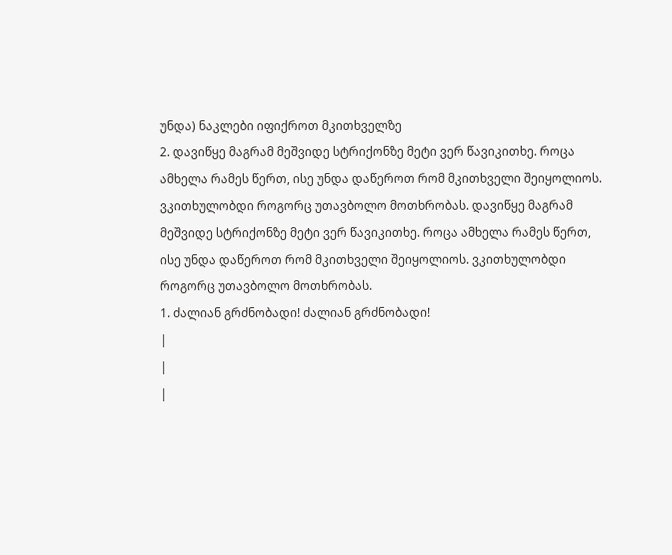უნდა) ნაკლები იფიქროთ მკითხველზე
2. დავიწყე მაგრამ მეშვიდე სტრიქონზე მეტი ვერ წავიკითხე. როცა ამხელა რამეს წერთ, ისე უნდა დაწეროთ რომ მკითხველი შეიყოლიოს. ვკითხულობდი როგორც უთავბოლო მოთხრობას. დავიწყე მაგრამ მეშვიდე სტრიქონზე მეტი ვერ წავიკითხე. როცა ამხელა რამეს წერთ, ისე უნდა დაწეროთ რომ მკითხველი შეიყოლიოს. ვკითხულობდი როგორც უთავბოლო მოთხრობას.
1. ძალიან გრძნობადი! ძალიან გრძნობადი!
|
|
|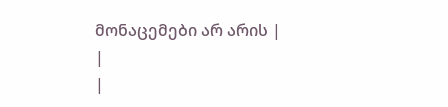მონაცემები არ არის |
|
|